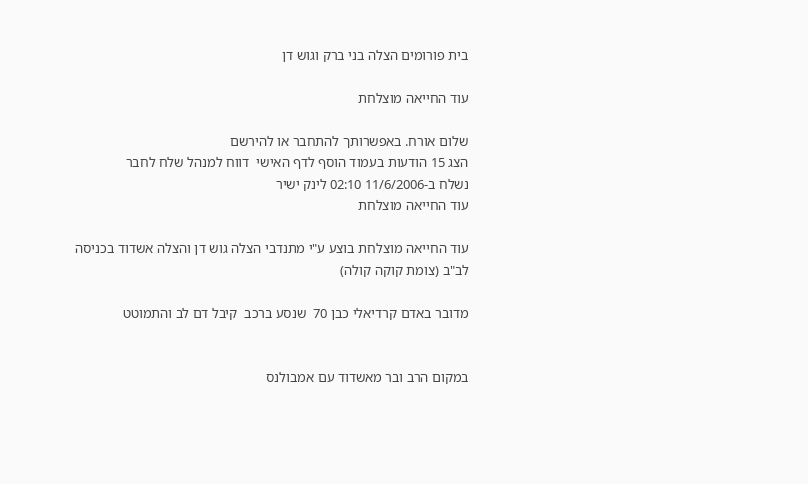בית פורומים הצלה בני ברק וגוש דן

עוד החייאה מוצלחת

שלום אורח. באפשרותך להתחבר או להירשם
הצג 15 הודעות בעמוד הוסף לדף האישי  דווח למנהל שלח לחבר
נשלח ב-11/6/2006 02:10 לינק ישיר
עוד החייאה מוצלחת

עוד החייאה מוצלחת בוצע ע"י מתנדבי הצלה גוש דן והצלה אשדוד בכניסה לב"ב (צומת קוקה קולה)

מדובר באדם קרדיאלי כבן 70  שנסע ברכב  קיבל דם לב והתמוטט


במקום הרב ובר מאשדוד עם אמבולנס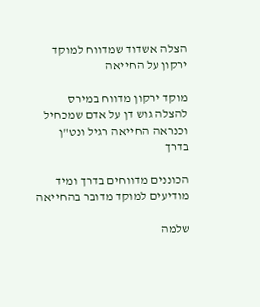הצלה אשדוד שמדווח למוקד ירקון על החייאה

מוקד ירקון מדווח במירס להצלה גוש דן על אדם שמכחיל וכנראה החייאה רגיל ונט"ן בדרך

הכוננים מדווחים בדרך ומיד מודיעים למוקד מדובר בהחייאה

שלמה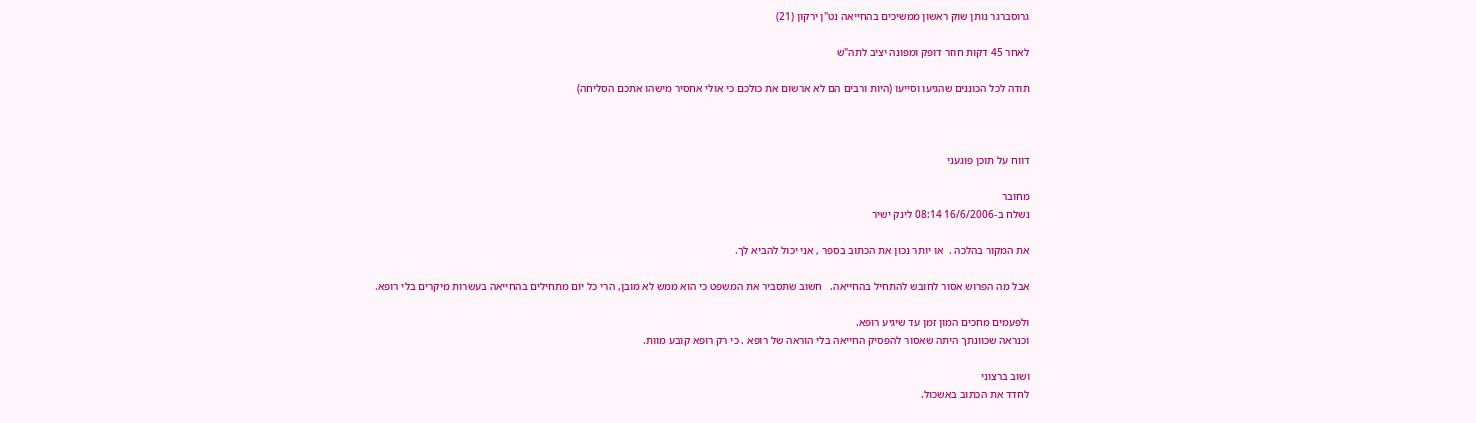גרוסברגר נותן שוק ראשון ממשיכים בהחייאה נט"ן ירקון (21)

לאחר 45 דקות חוזר דופק ומפונה יציב לתה"ש

תודה לכל הכוננים שהגיעו וסייעו (היות ורבים הם לא ארשום את כולכם כי אולי אחסיר מישהו אתכם הסליחה)



דווח על תוכן פוגעני

מחובר
נשלח ב-16/6/2006 08:14 לינק ישיר

את המקור בהלכה .  או יותר נכון את הכתוב בספר , אני יכול להביא לך.

אבל מה הפרוש אסור לחובש להתחיל בהחייאה.   חשוב שתסביר את המשפט כי הוא ממש לא מובן, הרי כל יום מתחילים בהחייאה בעשרות מיקרים בלי רופא.

ולפעמים מחכים המון זמן עד שיגיע רופא.
וכנראה שכוונתך היתה שאסור להפסיק החייאה בלי הוראה של רופא . כי רק רופא קובע מוות.

ושוב ברצוני
לחדד את הכתוב באשכול.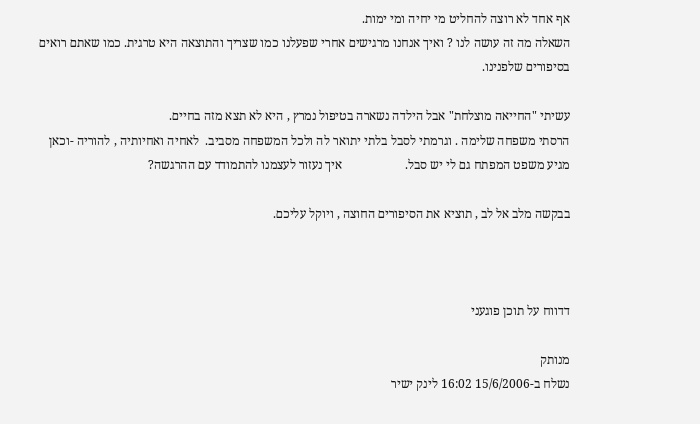אף אחד לא רוצה להחליט מי יחיה ומי ימות.
השאלה מה זה עושה לנו ? ואיך אנחנו מרגישים אחרי שפעלנו כמו שצריך והתוצאה היא טרגית. כמו שאתם רואים בסיפורים שלפנינו.

עשיתי "החייאה מוצלחת" אבל הילדה נשארה בטיפול נמרץ , היא לא תצא מזה בחיים.
הרסתי משפחה שלימה . וגרמתי לסבל בלתי יתואר לה ולכל המשפחה מסביב.  לאחיה ואחיותיה , להוריה -וכאן מגיע משפט המפתח גם לי יש סבל.                    איך נעזור לעצמנו להתמודד עם ההרגשה?

בבקשה מלב אל לב , תוציא את הסיפורים החוצה , ויוקל עליכם.



דדווח על תוכן פוגעני

מנותק
נשלח ב-15/6/2006 16:02 לינק ישיר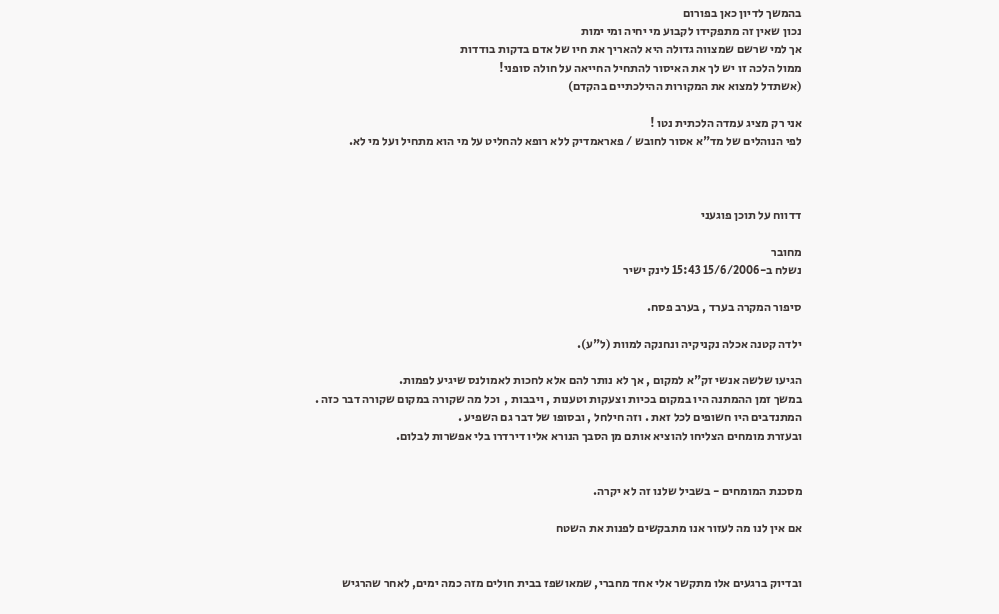בהמשך לדיון כאן בפורום
נכון שאין זה מתפקידו לקבוע מי יחיה ומי ימות
אך למי שרשם שמצווה גדולה היא להאריך את חיו של אדם בדקות בודדות
ממול הלכה זו יש לך את האיסור להתחיל החייאה על חולה סופני!
(אשתדל למצוא את המקורות ההילכתיים בהקדם)

אני רק מציג עמדה הלכתית נטו !
לפי הנוהלים של מד"א אסור לחובש / פאראמדיק ללא רופא להחליט על מי הוא מתחיל ועל מי לא.



דדווח על תוכן פוגעני

מחובר
נשלח ב-15/6/2006 15:43 לינק ישיר

סיפור המקרה בערד , בערב פסח.

ילדה קטנה אכלה נקניקיה ונחנקה למוות (ל"ע).

הגיעו שלשה אנשי זק"א למקום , אך לא נותר להם אלא לחכות לאמולנס שיגיע לפמות.
במשך זמן ההמתנה היו במקום בכיות וצעקות וטענות , ויבבות ,  וכל מה שקורה במקום שקורה דבר כזה .
המתנדבים היו חשופים לכל זאת . וזה חילחל , ובסופו של דבר גם השפיע .
ובעזרת מומחים הצליחו להוציא אותם מן הסבך הנורא אליו דירדרו בלי אפשרות לבלום.


מסכנת המומחים - בשביל שלנו זה לא יקרה.

אם אין לנו מה לעזור אנו מתבקשים לפנות את השטח


ובדיוק ברגעים אלו מתקשר אלי אחד מחברי, שמאושפז בבית חולים מזה כמה ימים, לאחר שהרגיש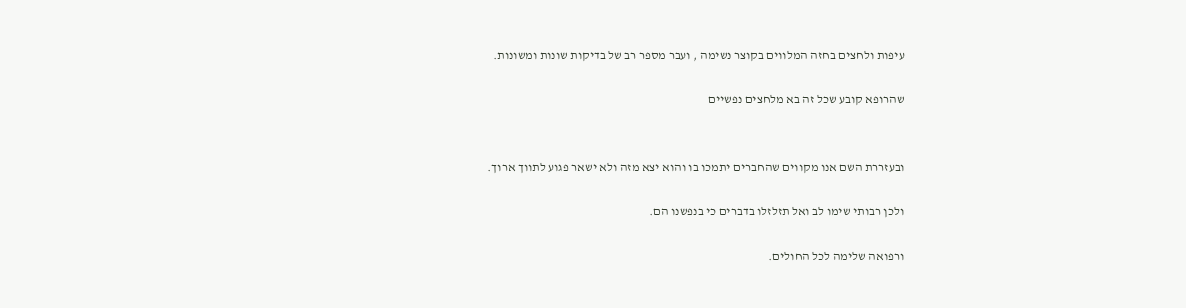עיפות ולחצים בחזה המלווים בקוצר נשימה , ועבר מספר רב של בדיקות שונות ומשונות.

שהרופא קובע שכל זה בא מלחצים נפשיים


ובעזררת השם אנו מקווים שהחברים יתמכו בו והוא יצא מזה ולא ישאר פגוע לתווך ארוך.

ולכן רבותי שימו לב ואל תזלזלו בדברים כי בנפשנו הם.

ורפואה שלימה לכל החולים.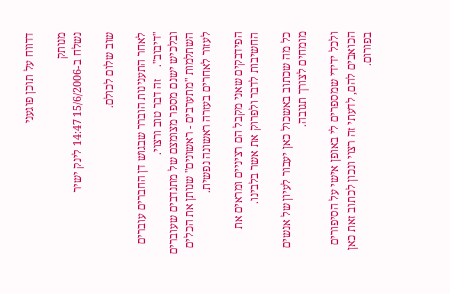דדווח על תוכן פוגעני

מנותק
נשלח ב-15/6/2006 14:47 לינק ישיר

שוב שלום לכולם.

לאחר התענינות הוברר שבגוש דן החברים עוברים "דיבוב".    זה דבר טוב ורצוי.
ובלכיש ישנם מספר מצומצם של מתנדבים שעוברים השתלמות "מתערבים - ראשונים" שנותן את הכלים לעזור לאחרים בעזרה ראשונה נפשית.

הפידבקים שאני מקבל הם רציניים ומראים את החשיבות לדבר ולפרוק את אשר בלבינו.

כל מה שכתוב באשכול כאן יעבור לעיון של אנשים מומחים לצורך תגובה.

ולכל ידידי שמספרים לי באופן אישי על הסיפורים הכואבים להם, לדעתי זה רצוי ונכון לכתוב זאת כאן בפורום.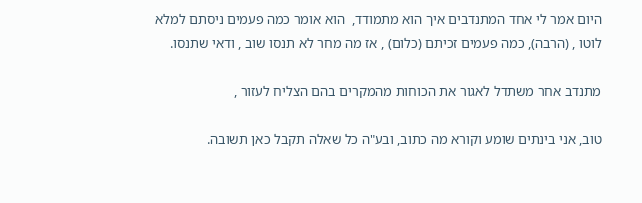היום אמר לי אחד המתנדבים איך הוא מתמודד,  הוא אומר כמה פעמים ניסתם למלא לוטו , (הרבה), כמה פעמים זכיתם (כלום) , אז מה מחר לא תנסו שוב , ודאי שתנסו.

מתנדב אחר משתדל לאגור את הכוחות מהמקרים בהם הצליח לעזור ,

טוב, אני בינתים שומע וקורא מה כתוב, ובע"ה כל שאלה תקבל כאן תשובה.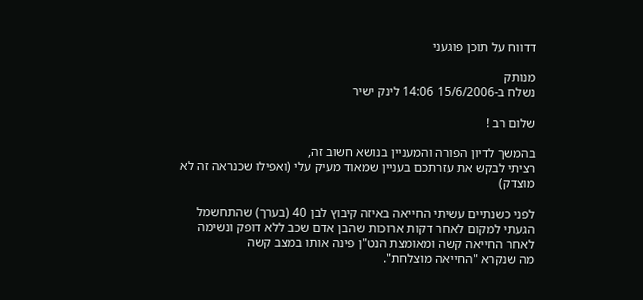דדווח על תוכן פוגעני

מנותק
נשלח ב-15/6/2006 14:06 לינק ישיר

שלום רב !

בהמשך לדיון הפורה והמעניין בנושא חשוב זה,
רציתי לבקש את עזרתכם בעניין שמאוד מעיק עלי (ואפילו שכנראה זה לא מוצדק)

לפני כשנתיים עשיתי החייאה באיזה קיבוץ לבן 40 (בערך) שהתחשמל
הגעתי למקום לאחר דקות ארוכות שהבן אדם שכב ללא דופק ונשימה
לאחר החייאה קשה ומאומצת הנט"ן פינה אותו במצב קשה
מה שנקרא "החייאה מוצלחת".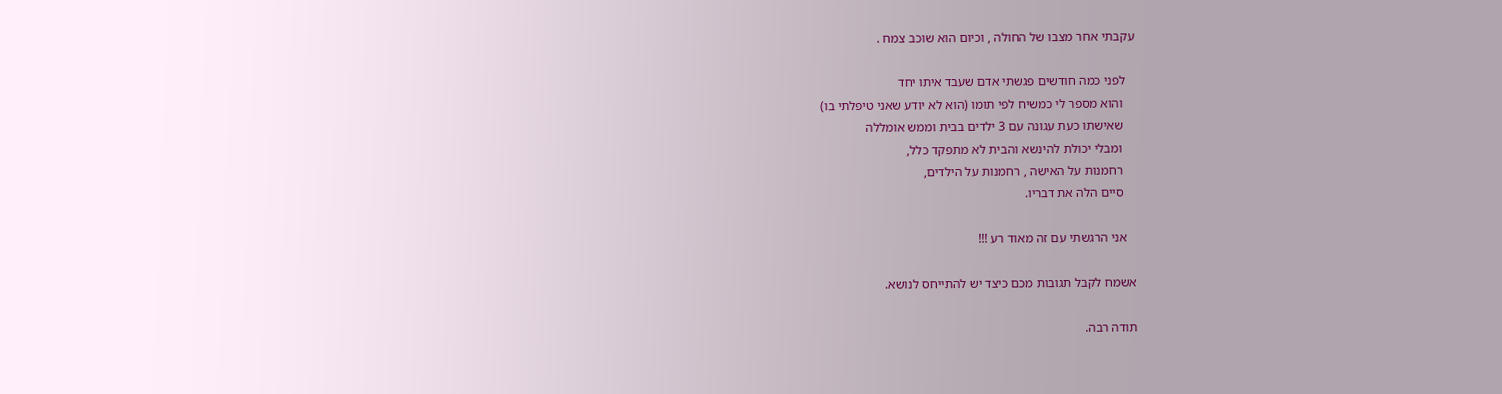עקבתי אחר מצבו של החולה , וכיום הוא שוכב צמח .

   לפני כמה חודשים פגשתי אדם שעבד איתו יחד
    והוא מספר לי כמשיח לפי תומו (הוא לא יודע שאני טיפלתי בו)
    שאישתו כעת עגונה עם 3 ילדים בבית וממש אומללה
    ומבלי יכולת להינשא והבית לא מתפקד כלל,
    רחמנות על האישה , רחמנות על הילדים,
    סיים הלה את דבריו.

   אני הרגשתי עם זה מאוד רע !!!

אשמח לקבל תגובות מכם כיצד יש להתייחס לנושא.

תודה רבה.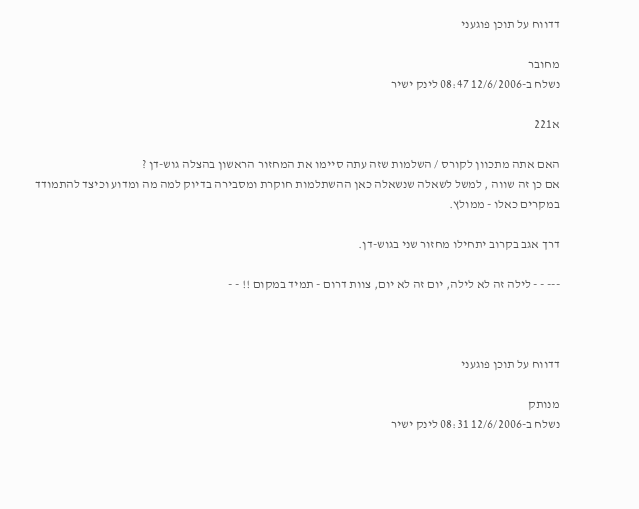דדווח על תוכן פוגעני

מחובר
נשלח ב-12/6/2006 08:47 לינק ישיר

א221

האם אתה מתכוון לקורס / השלמות שזה עתה סיימו את המחזור הראשון בהצלה גוש-דן ?
אם כן זה שווה , למשל לשאלה שנשאלה כאן ההשתלמות חוקרת ומסבירה בדיוק למה מה ומדוע וכיצד להתמודד במקרים כאלו - ממולץ.

דרך אגב בקרוב יתחילו מחזור שני בגוש-דן.

--- - - לילה זה לא לילה, יום זה לא יום, צוות דרום - תמיד במקום !! - -



דדווח על תוכן פוגעני

מנותק
נשלח ב-12/6/2006 08:31 לינק ישיר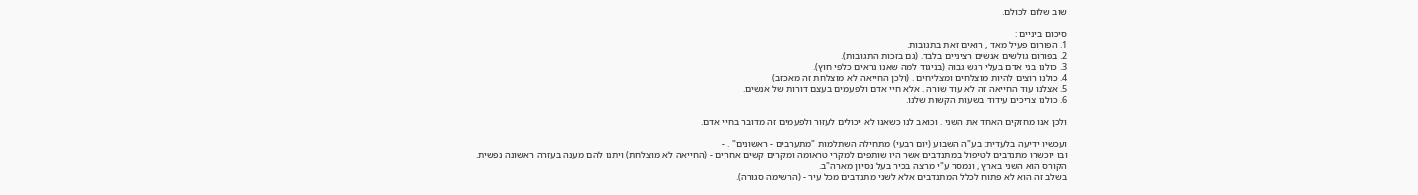שוב שלום לכולם.

סיכום ביניים :
1. הפורום פעיל מאד , רואים זאת בתגובות.
2. בפורום גולשים אנשים רציניים בלבד. (גם בזכות התגובות).
3. כולנו בני אדם בעלי רגש גבוה (בניגוד למה שאנו נראים כלפי חוץ).
4. כולנו רוצים להיות מוצלחים ומצליחים . (ולכן החייאה לא מוצלחת זה מאכזב)
5. אצלנו עוד החייאה זה לא עוד שורה . אלא חיי אדם ולפעמים בעצם דורות של אנשים.
6. כולנו צריכים עידוד בשעות הקשות שלנו.

ולכן אנו מחזקים האחד את השני . וכואב לנו כשאנו לא יכולים לעזור ולפעמים זה מדובר בחיי אדם.

ועכשיו ידיעה בלעדית: בע"ה השבוע (יום רבעי) מתחילה השתלמות "מתערבים - ראשונים" . -
ובו יוכשרו מתנדבים לטיפול במתנדבים אשר היו שותפים למקרי טראומה ומקרים קשים אחרים - (החייאה לא מוצלחת) ויתנו להם מענה בעזרה ראשונה נפשית.
הקורס הוא השני בארץ , ונמסר ע"י מרצה בכיר בעל נסיון מארה"ב.
בשלב זה הוא לא פתוח לכלל המתנדבים אלא לשני מתנדבים מכל עיר - (הרשימה סגורה).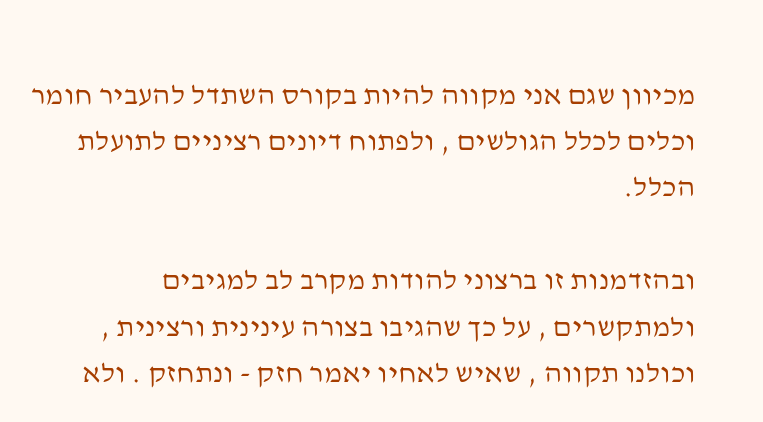מכיוון שגם אני מקווה להיות בקורס השתדל להעביר חומר וכלים לכלל הגולשים , ולפתוח דיונים רציניים לתועלת הכלל.

ובהזדמנות זו ברצוני להודות מקרב לב למגיבים ולמתקשרים , על כך שהגיבו בצורה עינינית ורצינית , וכולנו תקווה , שאיש לאחיו יאמר חזק - ונתחזק . ולא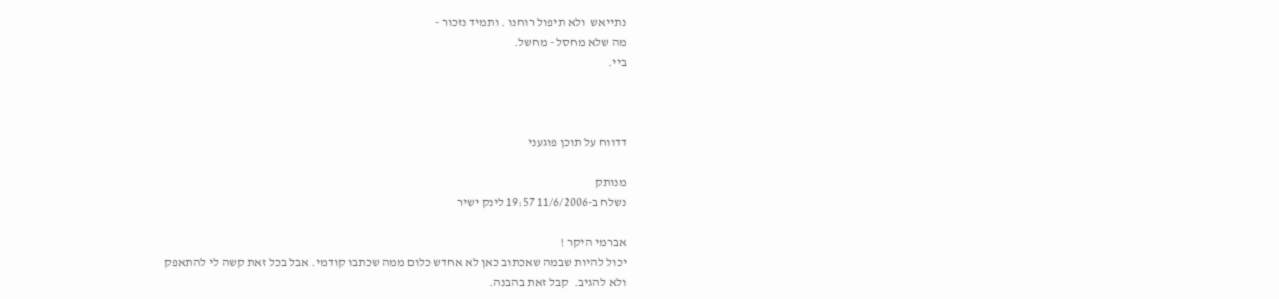נתייאש  ולא תיפול רוחנו . ותמיד נזכור -
מה שלא מחסל - מחשל.
ביי.



דדווח על תוכן פוגעני

מנותק
נשלח ב-11/6/2006 19:57 לינק ישיר

אברמי היקר !
יכול להיות שבמה שאכתוב כאן לא אחדש כלום ממה שכתבו קודמי. אבל בכל זאת קשה לי להתאפק
ולא להגיב.  קבל זאת בהבנה.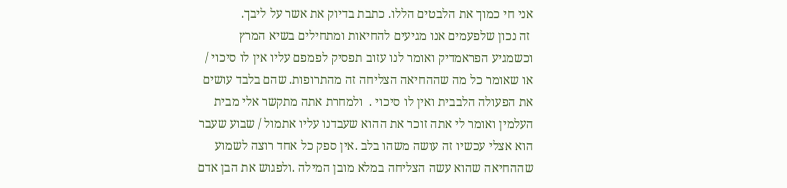אני חי כמוך את הלבטים הללו. כתבת בדיוק את אשר על ליבך.
 זה נכון שלפעמים אנו מגיעים להחיאות ומתחילים בשיא המרץ וכשמגיע הפראמדיק ואומר לנו עזוב תפסיק לפמפם עליו אין לו סיכוי / או שאומר כל מה שההחיאה הצליחה זה מהתרופות. שהם בלבד עושים את הפעולה הלבבית ואין לו סיכוי .  ולמחרת אתה מתקשר אלי מבית העלמין ואומר לי אתה זוכר את ההוא שעבדנו עליו אתמול / שבוע שעבר הוא אצלי עכשיו זה עושה משהו בלב .אין ספק כל אחד רוצה לשמוע שההחיאה שהוא עשה הצליחה במלא מובן המילה .ולפגוש את הבן אדם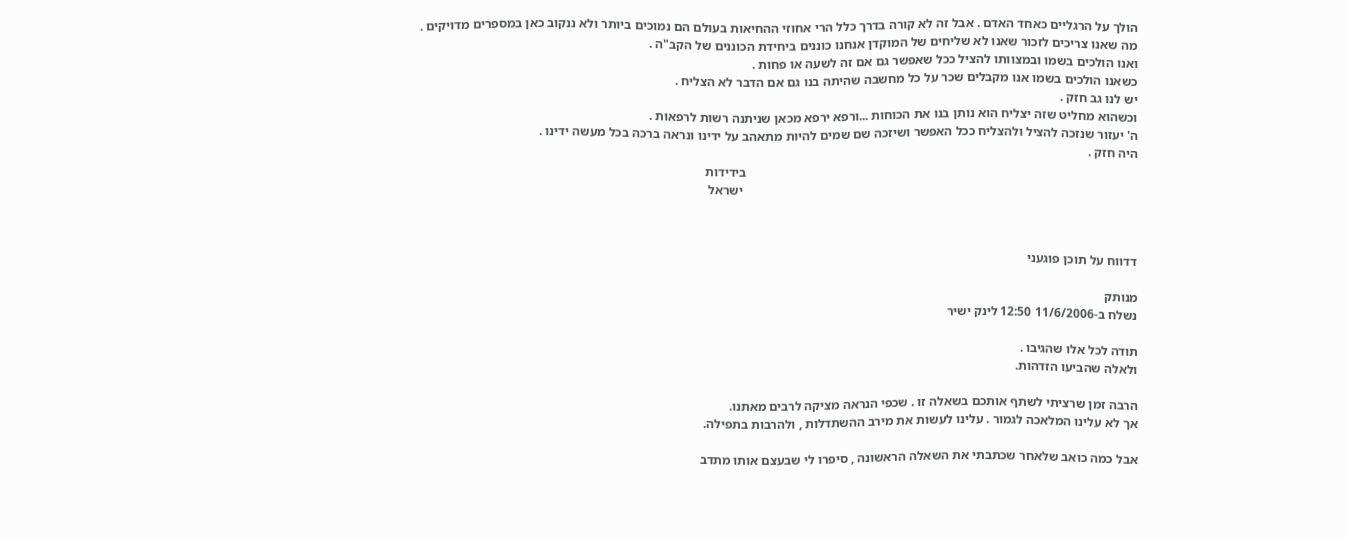הולך על הרגליים כאחד האדם . אבל זה לא קורה בדרך כלל הרי אחוזי ההחיאות בעולם הם נמוכים ביותר ולא ננקוב כאן במספרים מדויקים .
מה שאנו צריכים לזכור שאנו לא שליחים של המוקדן אנחנו כוננים ביחידת הכוננים של הקב"ה .
ואנו הולכים בשמו ובמצוותו להציל ככל שאפשר גם אם זה לשעה או פחות .
כשאנו הולכים בשמו אנו מקבלים שכר על כל מחשבה שהיתה בנו גם אם הדבר לא הצליח .
יש לנו גב חזק .
וכשהוא מחליט שזה יצליח הוא נותן בנו את הכוחות ...ורפא ירפא מכאן שניתנה רשות לרפאות .
ה' יעזור שנזכה להציל ולהצליח ככל האפשר ושיזכה שם שמים להיות מתאהב על ידינו ונראה ברכה בכל מעשה ידינו .
היה חזק .
                                                                                                                         בידידות
                                                                                                                          ישראל



דדווח על תוכן פוגעני

מנותק
נשלח ב-11/6/2006 12:50 לינק ישיר

תודה לכל אלו שהגיבו .
ולאלה שהביעו הזדהות.

הרבה זמן שרציתי לשתף אותכם בשאלה זו . שכפי הנראה מציקה לרבים מאתנו.
אך לא עלינו המלאכה לגמור . עלינו לעשות את מירב ההשתדלות , ולהרבות בתפילה.

אבל כמה כואב שלאחר שכתבתי את השאלה הראשונה , סיפרו לי שבעצם אותו מתדב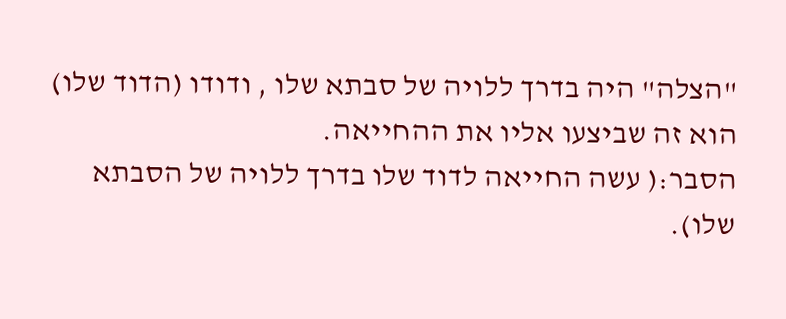"הצלה" היה בדרך ללויה של סבתא שלו , ודודו (הדוד שלו) הוא זה שביצעו אליו את ההחייאה.
הסבר:( עשה החייאה לדוד שלו בדרך ללויה של הסבתא שלו).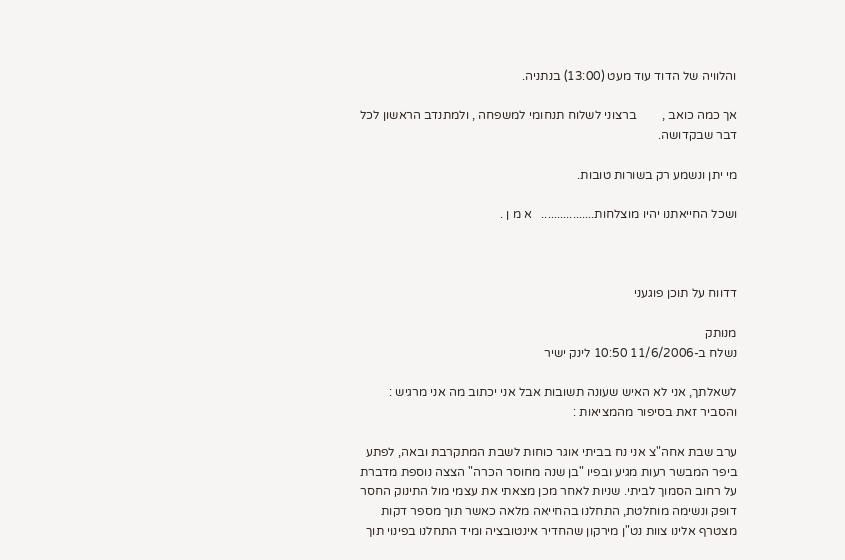והלוויה של הדוד עוד מעט (13:00) בנתניה.

אך כמה כואב ,        ברצוני לשלוח תנחומי למשפחה , ולמתנדב הראשון לכל דבר שבקדושה.

מי יתן ונשמע רק בשורות טובות.

ושכל החייאתנו יהיו מוצלחות.................   א מ ן .



דדווח על תוכן פוגעני

מנותק
נשלח ב-11/6/2006 10:50 לינק ישיר

לשאלתך, אני לא האיש שעונה תשובות אבל אני יכתוב מה אני מרגיש :
והסביר זאת בסיפור מהמציאות :

ערב שבת אחה"צ אני נח בביתי אוגר כוחות לשבת המתקרבת ובאה, לפתע ביפר המבשר רעות מגיע ובפיו "בן שנה מחוסר הכרה" הצצה נוספת מדברת על רחוב הסמוך לביתי. שניות לאחר מכן מצאתי את עצמי מול התינוק החסר דופק ונשימה מוחלטת, התחלנו בהחייאה מלאה כאשר תוך מספר דקות מצטרף אלינו צוות נט"ן מירקון שהחדיר אינטובציה ומיד התחלנו בפינוי תוך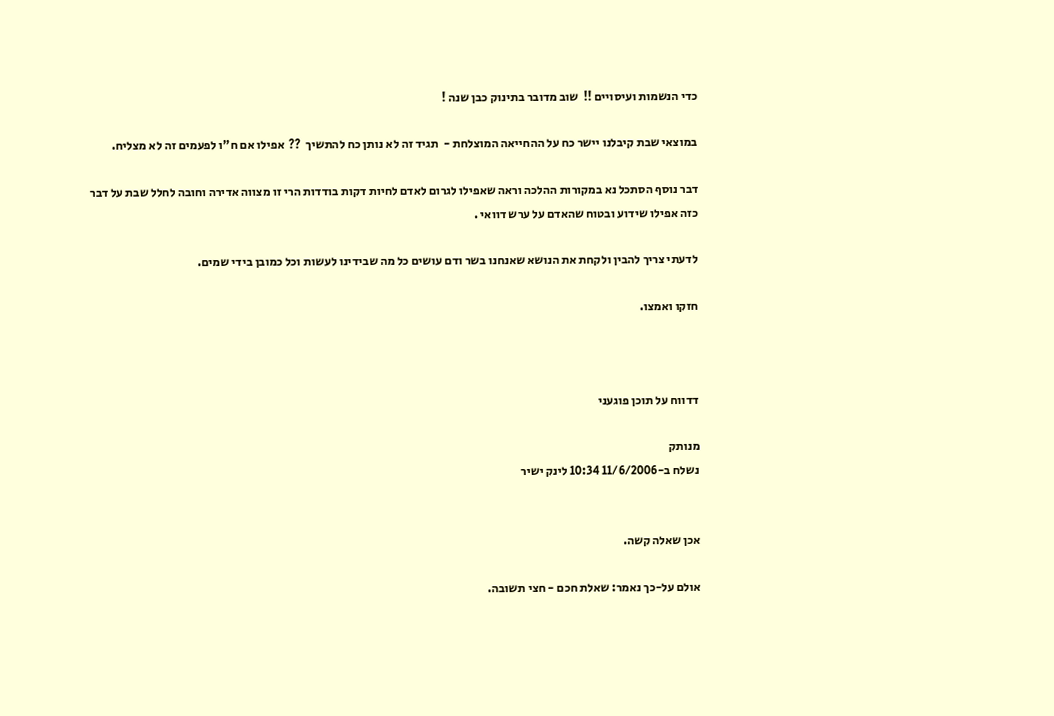כדי הנשמות ועיסויים !!  שוב מדובר בתינוק כבן שנה !

במוצאי שבת קיבלנו יישר כח על ההחייאה המוצלחת -  תגיד זה לא נותן כח להתשיך  ??  אפילו אם ח"ו לפעמים זה לא מצליח.

דבר נוסף הסתכל נא במקורות ההלכה וראה שאפילו לגרום לאדם לחיות דקות בודדות הרי זו מצווה אדירה וחובה לחלל שבת על דבר כזה אפילו שידוע ובטוח שהאדם על ערש דוואי .

לדעתי צריך להבין ולקחת את הנושא שאנחנו בשר ודם עושים כל מה שבידינו לעשות וכל כמובן בידי שמים.

חזקו ואמצו.



דדווח על תוכן פוגעני

מנותק
נשלח ב-11/6/2006 10:34 לינק ישיר


אכן שאלה קשה.

אולם על-כך נאמר: שאלת חכם - חצי תשובה.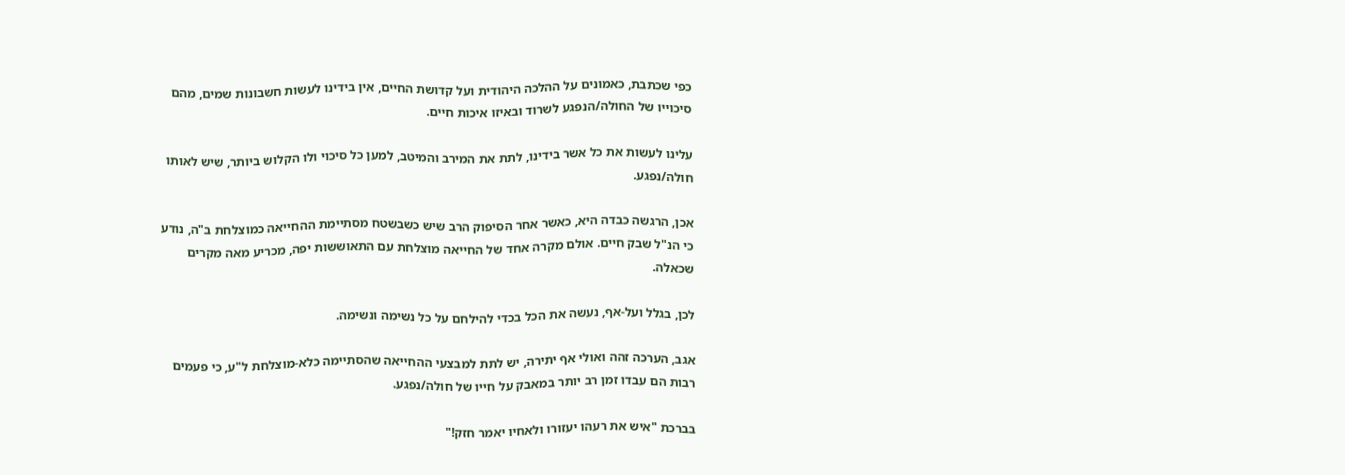כפי שכתבת, כאמונים על ההלכה היהודית ועל קדושת החיים, אין בידינו לעשות חשבונות שמים, מהם סיכוייו של החולה/הנפגע לשרוד ובאיזו איכות חיים.

עלינו לעשות את כל אשר בידינו, לתת את המירב והמיטב, למען כל סיכוי ולו הקלוש ביותר, שיש לאותו חולה/נפגע.

אכן, הרגשה כבדה היא, כאשר אחר הסיפוק הרב שיש כשבשטח מסתיימת ההחייאה כמוצלחת ב"ה, נודע כי הנ"ל שבק חיים. אולם מקרה אחד של החייאה מוצלחת עם התאוששות יפה, מכריע מאה מקרים שכאלה.

לכן, בגלל ועל-אף, נעשה את הכל בכדי להילחם על כל נשימה ונשימה.

אגב, הערכה זהה ואולי אף יתירה, יש לתת למבצעי ההחייאה שהסתיימה כלא-מוצלחת ל"ע, כי פעמים רבות הם עבדו זמן רב יותר במאבק על חייו של חולה/נפגע.

בברכת "איש את רעהו יעזורו ולאחיו יאמר חזק!"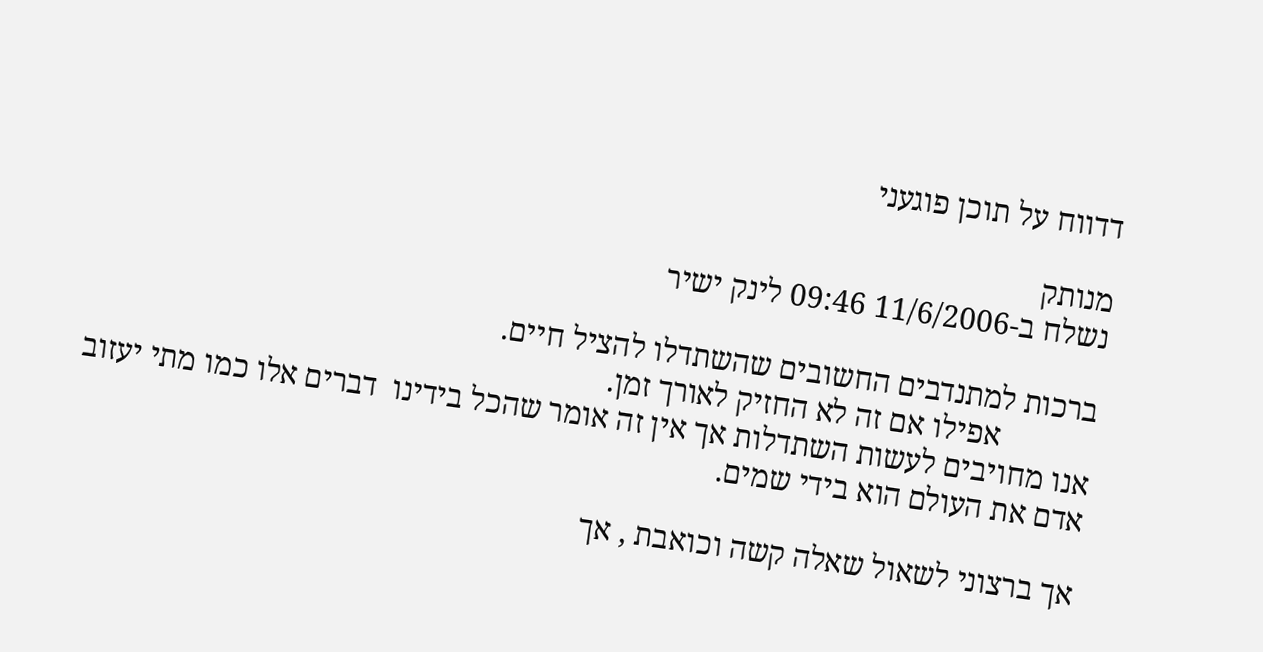דדווח על תוכן פוגעני

מנותק
נשלח ב-11/6/2006 09:46 לינק ישיר

ברכות למתנדבים החשובים שהשתדלו להציל חיים.
            אפילו אם זה לא החזיק לאורך זמן.
אנו מחויבים לעשות השתדלות אך אין זה אומר שהכל בידינו  דברים אלו כמו מתי יעזוב אדם את העולם הוא בידי שמים.

אך ברצוני לשאול שאלה קשה וכואבת , אך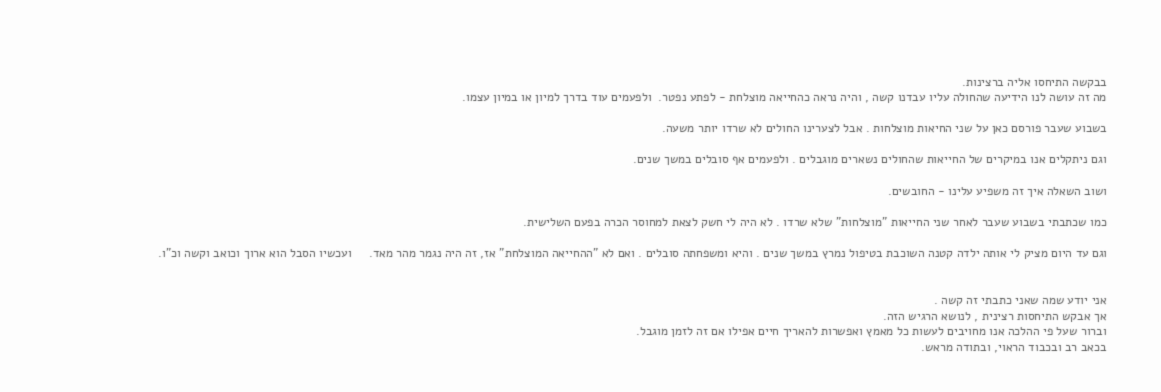בבקשה התיחסו אליה ברצינות.
מה זה עושה לנו הידיעה שהחולה עליו עבדנו קשה , והיה נראה כהחייאה מוצלחת - לפתע נפטר.  ולפעמים עוד בדרך למיון או במיון עצמו.

בשבוע שעבר פורסם כאן על שני החיאות מוצלחות . אבל לצערינו החולים לא שרדו יותר משעה.

וגם ניתקלים אנו במיקרים של החייאות שהחולים נשארים מוגבלים . ולפעמים אף סובלים במשך שנים.

ושוב השאלה איך זה משפיע עלינו - החובשים.

כמו שכתבתי בשבוע שעבר לאחר שני החייאות "מוצלחות" שלא שרדו . לא היה לי חשק לצאת למחוסר הכרה בפעם השלישית.

וגם עד היום מציק לי אותה ילדה קטנה השוכבת בטיפול נמרץ במשך שנים . והיא ומשפחתה סובלים . ואם לא "ההחייאה המוצלחת" אז, זה היה נגמר מהר מאד.     ועכשיו הסבל הוא ארוך וכואב וקשה וכ"ו.


אני יודע שמה שאני כתבתי זה קשה .
אך אבקש התיחסות רצינית , לנושא הרגיש הזה.
וברור שעל פי ההלכה אנו מחויבים לעשות כל מאמץ ואפשרות להאריך חיים אפילו אם זה לזמן מוגבל.
בכאב רב ובכבוד הראוי, ובתודה מראש.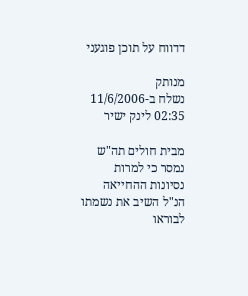דדווח על תוכן פוגעני

מנותק
נשלח ב-11/6/2006 02:35 לינק ישיר

מבית חולים תה"ש נמסר כי למרות נסיונות ההחייאה הנ"ל השיב את נשמתו לבוראו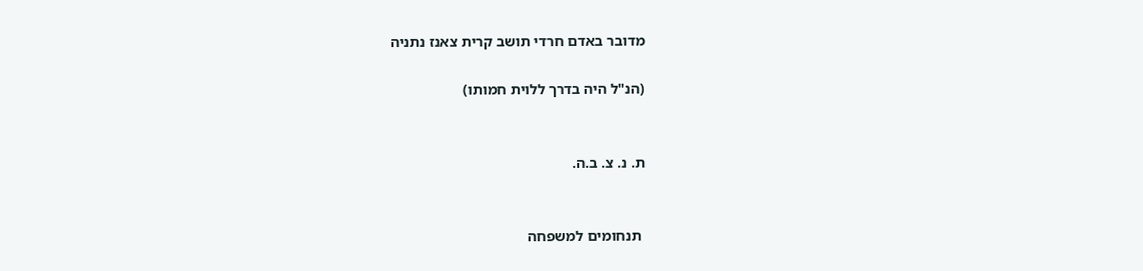מדובר באדם חרדי תושב קרית צאנז נתניה

(הנ"ל היה בדרך ללוית חמותו)


ת. נ. צ. ב.ה.


 תנחומים למשפחה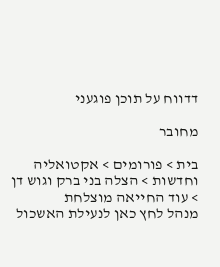דדווח על תוכן פוגעני

מחובר

בית > פורומים > אקטואליה וחדשות > הצלה בני ברק וגוש דן > עוד החייאה מוצלחת
מנהל לחץ כאן לנעילת האשכול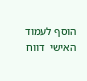הוסף לעמוד האישי  דווח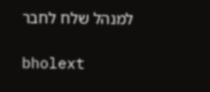למנהל שלח לחבר

bholext